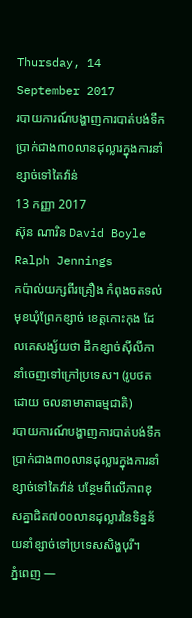Thursday, 14 September 2017
របាយការណ៍បង្ហាញការបាត់បង់ទឹកប្រាក់ជាង៣០លានដុល្លារក្នុងការនាំខ្សាច់ទៅតៃវ៉ាន់
13 កញ្ញា 2017
ស៊ុន ណារិន David Boyle
Ralph Jennings
កប៉ាល់យក្សពីរគ្រឿង កំពុងចតទល់មុខឃុំព្រែកខ្សាច់ ខេត្តកោះកុង ដែលគេសង្ស័យថា ដឹកខ្សាច់ស៊ីលីកា នាំចេញទៅក្រៅប្រទេស។ (រូបថតដោយ ចលនាមាតាធម្មជាតិ)
របាយការណ៍បង្ហាញការបាត់បង់ទឹកប្រាក់ជាង៣០លានដុល្លារក្នុងការនាំខ្សាច់ទៅតៃវ៉ាន់ បន្ថែមពីលើភាពខុសគ្នាជិត៧០០លានដុល្លារនៃទិន្នន័យនាំខ្សាច់ទៅប្រទេសសិង្ហបុរី។
ភ្នំពេញ —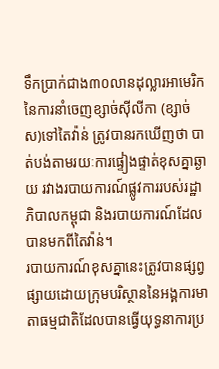ទឹកប្រាក់ជាង៣០លានដុល្លារអាមេរិកនៃការនាំចេញខ្សាច់ស៊ីលីកា (ខ្សាច់ស)ទៅតៃវ៉ាន់ ត្រូវបានរកឃើញថា បាត់បង់តាមរយៈការផ្ទៀងផ្ទាត់ខុសគ្នាឆ្ងាយ រវាងរបាយការណ៍ផ្លូវការរបស់រដ្ឋាភិបាលកម្ពុជា និងរបាយការណ៍ដែលបានមកពីតៃវ៉ាន់។
របាយការណ៍ខុសគ្នានេះត្រូវបានផ្សព្វផ្សាយដោយក្រុមបរិស្ថាននៃអង្គការមាតាធម្មជាតិដែលបានធ្វើយុទ្ធនាការប្រ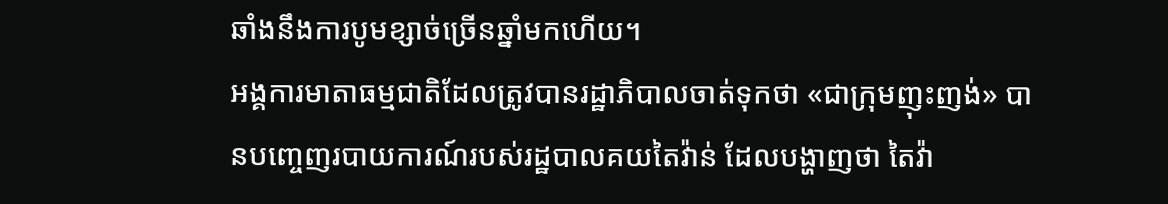ឆាំងនឹងការបូមខ្សាច់ច្រើនឆ្នាំមកហើយ។
អង្គការមាតាធម្មជាតិដែលត្រូវបានរដ្ឋាភិបាលចាត់ទុកថា «ជាក្រុមញុះញង់» បានបញ្ចេញរបាយការណ៍របស់រដ្ឋបាលគយតៃវ៉ាន់ ដែលបង្ហាញថា តៃវ៉ា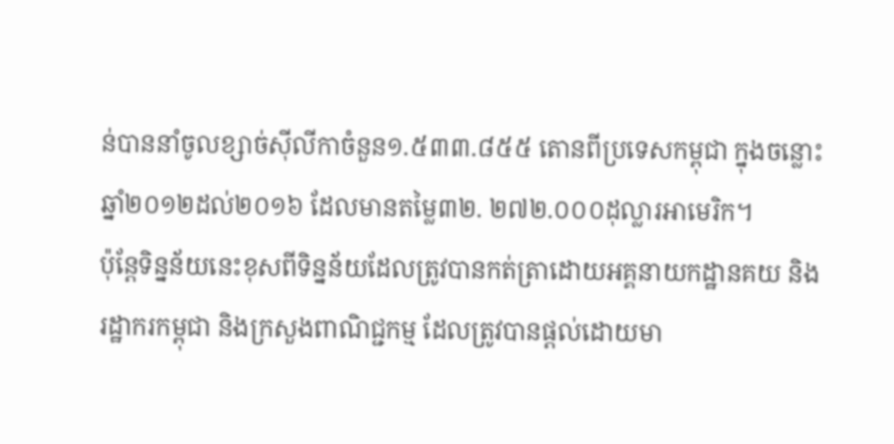ន់បាននាំចូលខ្សាច់ស៊ីលីកាចំនួន១.៥៣៣.៨៥៥ តោនពីប្រទេសកម្ពុជា ក្នុងចន្លោះឆ្នាំ២០១២ដល់២០១៦ ដែលមានតម្លៃ៣២. ២៧២.០០០ដុល្លារអាមេរិក។
ប៉ុន្តែទិន្នន័យនេះខុសពីទិន្នន័យដែលត្រូវបានកត់ត្រាដោយអគ្គនាយកដ្ឋានគយ និងរដ្ឋាករកម្ពុជា និងក្រសួងពាណិជ្ជកម្ម ដែលត្រូវបានផ្តល់ដោយមា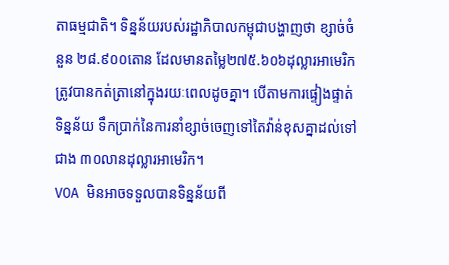តាធម្មជាតិ។ ទិន្នន័យរបស់រដ្ឋាភិបាលកម្ពុជាបង្ហាញថា ខ្សាច់ចំនួន ២៨.៩០០តោន ដែលមានតម្លៃ២៧៥.៦០៦ដុល្លារអាមេរិក ត្រូវបានកត់ត្រានៅក្នុងរយៈពេលដូចគ្នា។ បើតាមការផ្ទៀងផ្ទាត់ទិន្នន័យ ទឹកប្រាក់នៃការនាំខ្សាច់ចេញទៅតៃវ៉ាន់ខុសគ្នាដល់ទៅជាង ៣០លានដុល្លារអាមេរិក។
VOA មិនអាចទទួលបានទិន្នន័យពី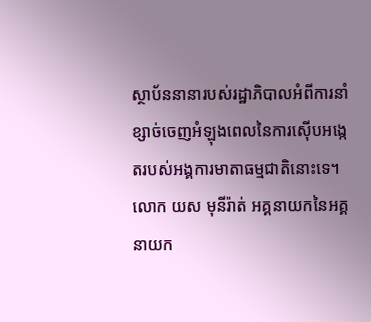ស្ថាប័ននានារបស់រដ្ឋាភិបាលអំពីការនាំខ្សាច់ចេញអំឡុងពេលនៃការស៊ើបអង្កេតរបស់អង្គការមាតាធម្មជាតិនោះទេ។
លោក យស មុនីរ៉ាត់ អគ្គនាយកនៃអគ្គនាយក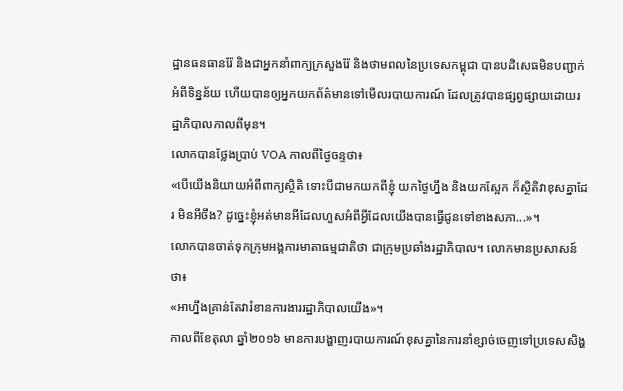ដ្ឋានធនធានរ៉ែ និងជាអ្នកនាំពាក្យក្រសួងរ៉ែ និងថាមពលនៃប្រទេសកម្ពុជា បានបដិសេធមិនបញ្ជាក់អំពីទិន្នន័យ ហើយបានឲ្យអ្នកយកព័ត៌មានទៅមើលរបាយការណ៍ ដែលត្រូវបានផ្សព្វផ្សាយដោយរដ្ឋាភិបាលកាលពីមុន។
លោកបានថ្លែងប្រាប់ VOA កាលពីថ្ងៃចន្ទថា៖
«បើយើងនិយាយអំពីពាក្យស្ថិតិ ទោះបីជាមកយកពីខ្ញុំ យកថ្ងៃហ្នឹង និងយកស្អែក ក៏ស្ថិតិវាខុសគ្នាដែរ មិនអីចឹង? ដូច្នេះខ្ញុំអត់មានអីដែលហួសអំពីអ្វីដែលយើងបានធ្វើជូនទៅខាងសភា...»។
លោកបានចាត់ទុកក្រុមអង្គការមាតាធម្មជាតិថា ជាក្រុមប្រឆាំងរដ្ឋាភិបាល។ លោកមានប្រសាសន៍ថា៖
«អាហ្នឹងគ្រាន់តែវារំខានការងាររដ្ឋាភិបាលយើង»។
កាលពីខែតុលា ឆ្នាំ២០១៦ មានការបង្ហាញរបាយការណ៍ខុសគ្នានៃការនាំខ្សាច់ចេញទៅប្រទេសសិង្ហ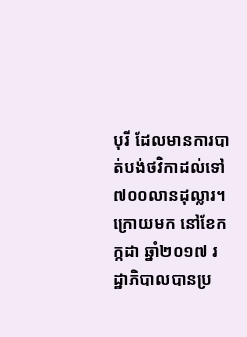បុរី ដែលមានការបាត់បង់ថវិកាដល់ទៅ ៧០០លានដុល្លារ។ ក្រោយមក នៅខែកក្កដា ឆ្នាំ២០១៧ រដ្ឋាភិបាលបានប្រ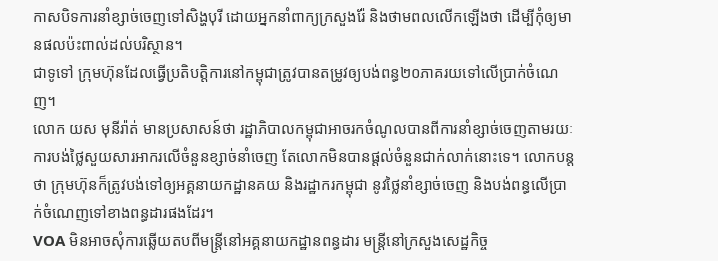កាសបិទការនាំខ្សាច់ចេញទៅសិង្ហបុរី ដោយអ្នកនាំពាក្យក្រសួងរ៉ែ និងថាមពលលើកឡើងថា ដើម្បីកុំឲ្យមានផលប៉ះពាល់ដល់បរិស្ថាន។
ជាទូទៅ ក្រុមហ៊ុនដែលធ្វើប្រតិបត្តិការនៅកម្ពុជាត្រូវបានតម្រូវឲ្យបង់ពន្ធ២០ភាគរយទៅលើប្រាក់ចំណេញ។
លោក យស មុនីរ៉ាត់ មានប្រសាសន៍ថា រដ្ឋាភិបាលកម្ពុជាអាចរកចំណូលបានពីការនាំខ្សាច់ចេញតាមរយៈការបង់ថ្លៃសួយសារអាករលើចំនួនខ្សាច់នាំចេញ តែលោកមិនបានផ្តល់ចំនួនជាក់លាក់នោះទេ។ លោកបន្តថា ក្រុមហ៊ុនក៏ត្រូវបង់ទៅឲ្យអគ្គនាយកដ្ឋានគយ និងរដ្ឋាករកម្ពុជា នូវថ្លៃនាំខ្សាច់ចេញ និងបង់ពន្ធលើប្រាក់ចំណេញទៅខាងពន្ធដារផងដែរ។
VOA មិនអាចសុំការឆ្លើយតបពីមន្រ្តីនៅអគ្គនាយកដ្ឋានពន្ធដារ មន្រ្តីនៅក្រសួងសេដ្ឋកិច្ច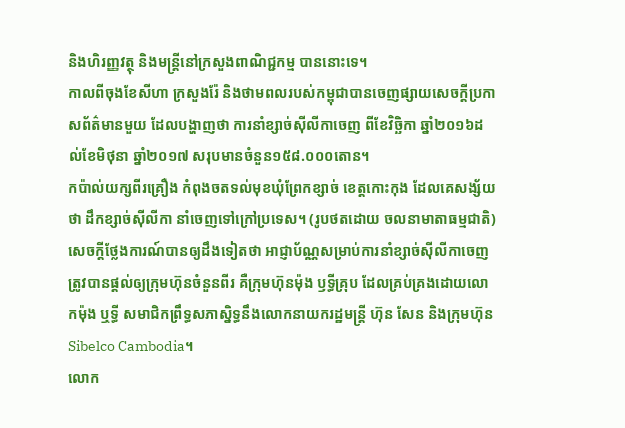និងហិរញ្ញវត្ថុ និងមន្រ្តីនៅក្រសួងពាណិជ្ជកម្ម បាននោះទេ។
កាលពីចុងខែសីហា ក្រសួងរ៉ែ និងថាមពលរបស់កម្ពុជាបានចេញផ្សាយសេចក្តីប្រកាសព័ត៌មានមួយ ដែលបង្ហាញថា ការនាំខ្សាច់ស៊ីលីកាចេញ ពីខែវិច្ឆិកា ឆ្នាំ២០១៦ដល់ខែមិថុនា ឆ្នាំ២០១៧ សរុបមានចំនួន១៥៨.០០០តោន។
កប៉ាល់យក្សពីរគ្រឿង កំពុងចតទល់មុខឃុំព្រែកខ្សាច់ ខេត្តកោះកុង ដែលគេសង្ស័យថា ដឹកខ្សាច់ស៊ីលីកា នាំចេញទៅក្រៅប្រទេស។ (រូបថតដោយ ចលនាមាតាធម្មជាតិ)
សេចក្តីថ្លែងការណ៍បានឲ្យដឹងទៀតថា អាជ្ញាប័ណ្ណសម្រាប់ការនាំខ្សាច់ស៊ីលីកាចេញ ត្រូវបានផ្តល់ឲ្យក្រុមហ៊ុនចំនួនពីរ គឺក្រុមហ៊ុនម៉ុង ឫទ្ធីគ្រុប ដែលគ្រប់គ្រងដោយលោកម៉ុង ឬទ្ធី សមាជិកព្រឹទ្ធសភាស្និទ្ធនឹងលោកនាយករដ្ឋមន្រ្តី ហ៊ុន សែន និងក្រុមហ៊ុន Sibelco Cambodia។
លោក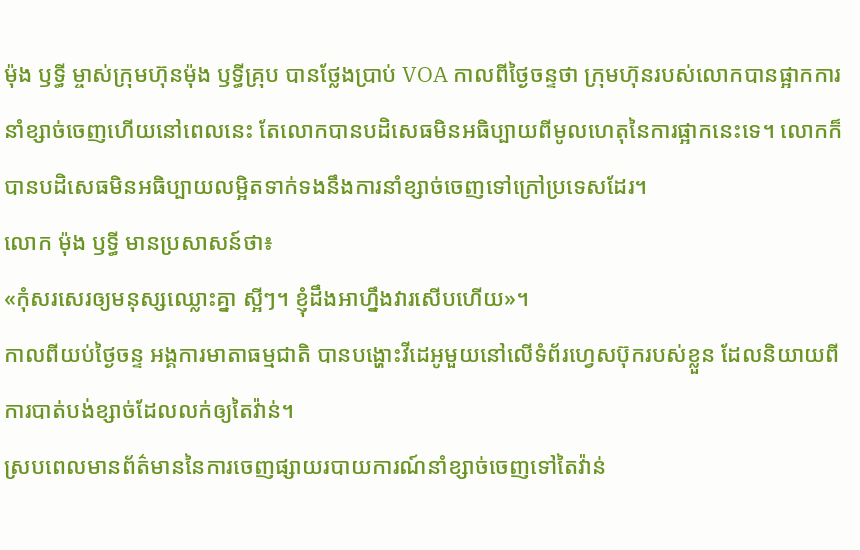ម៉ុង ឫទ្ធី ម្ចាស់ក្រុមហ៊ុនម៉ុង ឫទ្ធីគ្រុប បានថ្លែងប្រាប់ VOA កាលពីថ្ងៃចន្ទថា ក្រុមហ៊ុនរបស់លោកបានផ្អាកការនាំខ្សាច់ចេញហើយនៅពេលនេះ តែលោកបានបដិសេធមិនអធិប្បាយពីមូលហេតុនៃការផ្អាកនេះទេ។ លោកក៏បានបដិសេធមិនអធិប្បាយលម្អិតទាក់ទងនឹងការនាំខ្សាច់ចេញទៅក្រៅប្រទេសដែរ។
លោក ម៉ុង ឫទ្ធី មានប្រសាសន៍ថា៖
«កុំសរសេរឲ្យមនុស្សឈ្លោះគ្នា ស្អីៗ។ ខ្ញុំដឹងអាហ្នឹងវារសើបហើយ»។
កាលពីយប់ថ្ងៃចន្ទ អង្គការមាតាធម្មជាតិ បានបង្ហោះវីដេអូមួយនៅលើទំព័រហ្វេសប៊ុករបស់ខ្លួន ដែលនិយាយពីការបាត់បង់ខ្សាច់ដែលលក់ឲ្យតៃវ៉ាន់។
ស្របពេលមានព័ត៌មាននៃការចេញផ្សាយរបាយការណ៍នាំខ្សាច់ចេញទៅតៃវ៉ាន់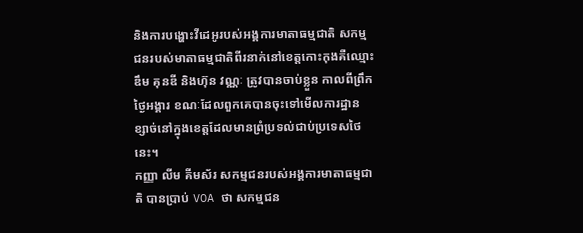និងការបង្ហោះវីដេអូរបស់អង្គការមាតាធម្មជាតិ សកម្មជនរបស់មាតាធម្មជាតិពីរនាក់នៅខេត្តកោះកុងគឺឈ្មោះ ឌឹម គុនឌី និងហ៊ុន វណ្ណៈ ត្រូវបានចាប់ខ្លួន កាលពីព្រឹកថ្ងៃអង្គារ ខណៈដែលពួកគេបានចុះទៅមើលការដ្ឋានខ្សាច់នៅក្នុងខេត្តដែលមានព្រំប្រទល់ជាប់ប្រទេសថៃនេះ។
កញ្ញា លីម គីមស័រ សកម្មជនរបស់អង្គការមាតាធម្មជាតិ បានប្រាប់ VOA ថា សកម្មជន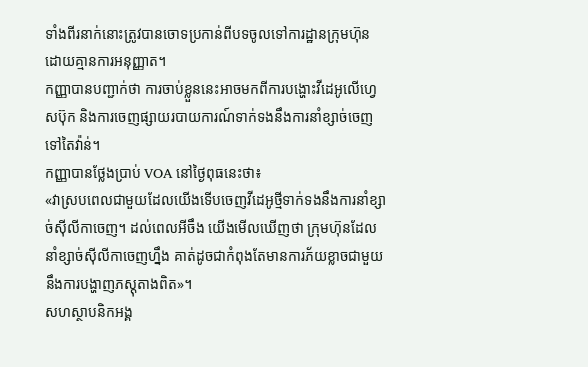ទាំងពីរនាក់នោះត្រូវបានចោទប្រកាន់ពីបទចូលទៅការដ្ឋានក្រុមហ៊ុន ដោយគ្មានការអនុញ្ញាត។
កញ្ញាបានបញ្ជាក់ថា ការចាប់ខ្លួននេះអាចមកពីការបង្ហោះវីដេអូលើហ្វេសប៊ុក និងការចេញផ្សាយរបាយការណ៍ទាក់ទងនឹងការនាំខ្សាច់ចេញទៅតៃវ៉ាន់។
កញ្ញាបានថ្លែងប្រាប់ VOA នៅថ្ងៃពុធនេះថា៖
«វាស្របពេលជាមួយដែលយើងទើបចេញវីដេអូថ្មីទាក់ទងនឹងការនាំខ្សាច់ស៊ីលីកាចេញ។ ដល់ពេលអីចឹង យើងមើលឃើញថា ក្រុមហ៊ុនដែលនាំខ្សាច់ស៊ីលីកាចេញហ្នឹង គាត់ដូចជាកំពុងតែមានការភ័យខ្លាចជាមួយនឹងការបង្ហាញភស្តុតាងពិត»។
សហស្ថាបនិកអង្គ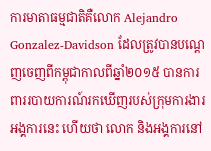ការមាតាធម្មជាតិគឺលោក Alejandro Gonzalez-Davidson ដែលត្រូវបានបណ្តេញចេញពីកម្ពុជាកាលពីឆ្នាំ២០១៥ បានការពាររបាយការណ៍រកឃើញរបស់ក្រុមការងារអង្គការនេះ ហើយថា លោក និងអង្គការនៅ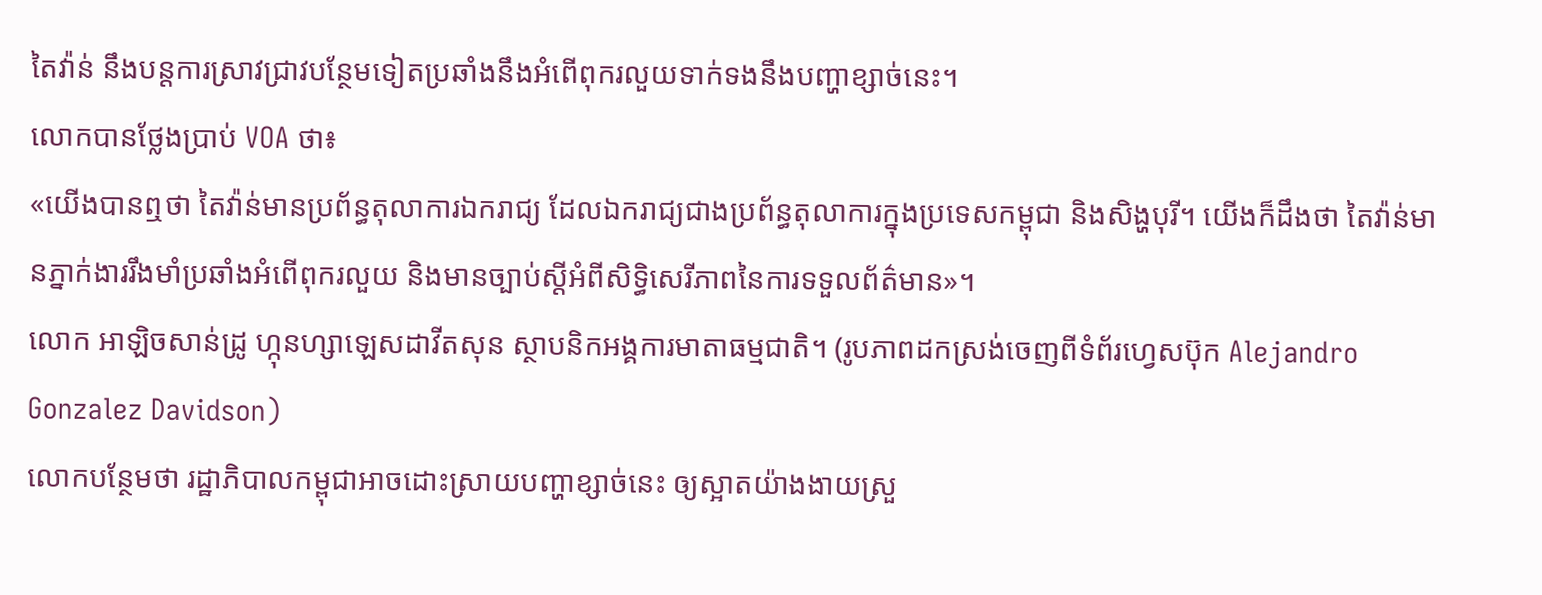តៃវ៉ាន់ នឹងបន្តការស្រាវជ្រាវបន្ថែមទៀតប្រឆាំងនឹងអំពើពុករលួយទាក់ទងនឹងបញ្ហាខ្សាច់នេះ។
លោកបានថ្លែងប្រាប់ VOA ថា៖
«យើងបានឮថា តៃវ៉ាន់មានប្រព័ន្ធតុលាការឯករាជ្យ ដែលឯករាជ្យជាងប្រព័ន្ធតុលាការក្នុងប្រទេសកម្ពុជា និងសិង្ហបុរី។ យើងក៏ដឹងថា តៃវ៉ាន់មានភ្នាក់ងាររឹងមាំប្រឆាំងអំពើពុករលួយ និងមានច្បាប់ស្តីអំពីសិទ្ធិសេរីភាពនៃការទទួលព័ត៌មាន»។
លោក អាឡិចសាន់ដ្រូ ហ្កុនហ្សាឡេសដាវីតសុន ស្ថាបនិកអង្គការមាតាធម្មជាតិ។ (រូបភាពដកស្រង់ចេញពីទំព័រហ្វេសប៊ុក Alejandro Gonzalez Davidson)
លោកបន្ថែមថា រដ្ឋាភិបាលកម្ពុជាអាចដោះស្រាយបញ្ហាខ្សាច់នេះ ឲ្យស្អាតយ៉ាងងាយស្រួ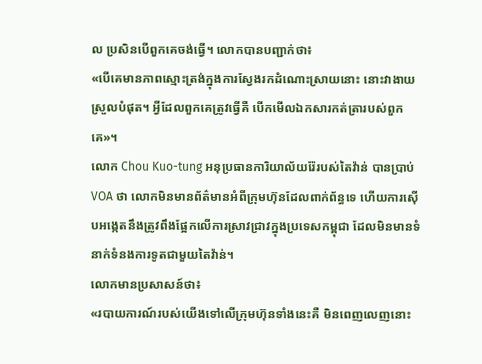ល ប្រសិនបើពួកគេចង់ធ្វើ។ លោកបានបញ្ជាក់ថា៖
«បើគេមានភាពស្មោះត្រង់ក្នុងការស្វែងរកដំណោះស្រាយនោះ នោះវាងាយស្រួលបំផុត។ អ្វីដែលពួកគេត្រូវធ្វើគឺ បើកមើលឯកសារកត់ត្រារបស់ពួកគេ»។
លោក Chou Kuo-tung អនុប្រធានការិយាល័យរ៉ែរបស់តៃវ៉ាន់ បានប្រាប់ VOA ថា លោកមិនមានព័ត៌មានអំពីក្រុមហ៊ុនដែលពាក់ព័ន្ធទេ ហើយការស៊ើបអង្កេតនឹងត្រូវពឹងផ្អែកលើការស្រាវជ្រាវក្នុងប្រទេសកម្ពុជា ដែលមិនមានទំនាក់ទំនងការទូតជាមួយតៃវ៉ាន់។
លោកមានប្រសាសន៍ថា៖
«របាយការណ៍របស់យើងទៅលើក្រុមហ៊ុនទាំងនេះគឺ មិនពេញលេញនោះ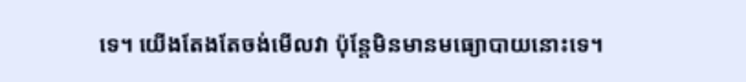ទេ។ យើងតែងតែចង់មើលវា ប៉ុន្តែមិនមានមធ្យោបាយនោះទេ។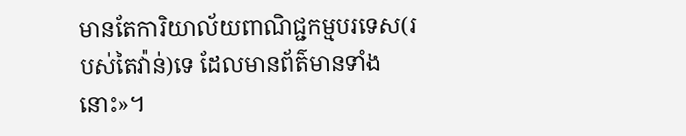មានតែការិយាល័យពាណិជ្ជកម្មបរទេស(របស់តៃវ៉ាន់)ទេ ដែលមានព័ត៌មានទាំងនោះ»។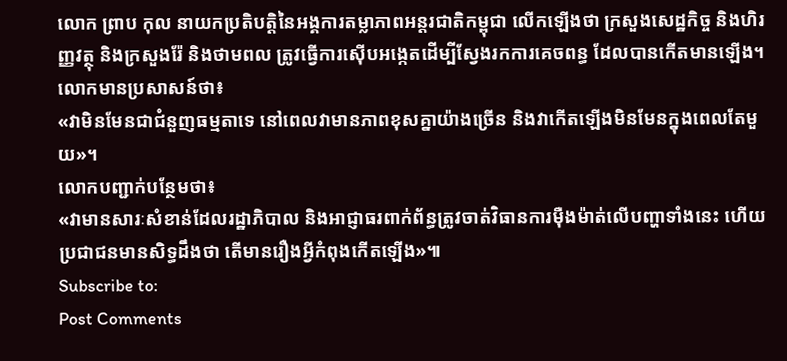លោក ព្រាប កុល នាយកប្រតិបត្តិនៃអង្គការតម្លាភាពអន្តរជាតិកម្ពុជា លើកឡើងថា ក្រសួងសេដ្ឋកិច្ច និងហិរញ្ញវត្ថុ និងក្រសួងរ៉ែ និងថាមពល ត្រូវធ្វើការស៊ើបអង្កេតដើម្បីស្វែងរកការគេចពន្ធ ដែលបានកើតមានឡើង។
លោកមានប្រសាសន៍ថា៖
«វាមិនមែនជាជំនួញធម្មតាទេ នៅពេលវាមានភាពខុសគ្នាយ៉ាងច្រើន និងវាកើតឡើងមិនមែនក្នុងពេលតែមួយ»។
លោកបញ្ជាក់បន្ថែមថា៖
«វាមានសារៈសំខាន់ដែលរដ្ឋាភិបាល និងអាជ្ញាធរពាក់ព័ន្ធត្រូវចាត់វិធានការម៉ឺងម៉ាត់លើបញ្ហាទាំងនេះ ហើយប្រជាជនមានសិទ្ធដឹងថា តើមានរឿងអ្វីកំពុងកើតឡើង»៕
Subscribe to:
Post Comments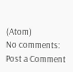(Atom)
No comments:
Post a Comment